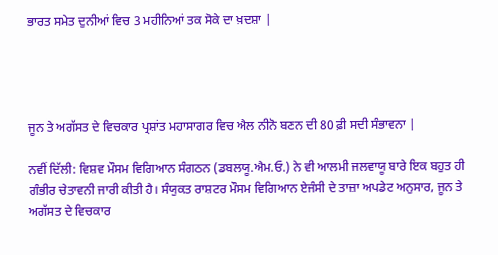ਭਾਰਤ ਸਮੇਤ ਦੁਨੀਆਂ ਵਿਚ 3 ਮਹੀਨਿਆਂ ਤਕ ਸੋਕੇ ਦਾ ਖ਼ਦਸ਼ਾ |




ਜੂਨ ਤੇ ਅਗੱਸਤ ਦੇ ਵਿਚਕਾਰ ਪ੍ਰਸ਼ਾਂਤ ਮਹਾਸਾਗਰ ਵਿਚ ਐਲ ਨੀਨੋ ਬਣਨ ਦੀ 80 ਫ਼ੀ ਸਦੀ ਸੰਭਾਵਨਾ |

ਨਵੀਂ ਦਿੱਲੀ: ਵਿਸ਼ਵ ਮੌਸਮ ਵਿਗਿਆਨ ਸੰਗਠਨ (ਡਬਲਯੂ.ਐਮ.ਓ.) ਨੇ ਵੀ ਆਲਮੀ ਜਲਵਾਯੂ ਬਾਰੇ ਇਕ ਬਹੁਤ ਹੀ ਗੰਭੀਰ ਚੇਤਾਵਨੀ ਜਾਰੀ ਕੀਤੀ ਹੈ। ਸੰਯੁਕਤ ਰਾਸ਼ਟਰ ਮੌਸਮ ਵਿਗਿਆਨ ਏਜੰਸੀ ਦੇ ਤਾਜ਼ਾ ਅਪਡੇਟ ਅਨੁਸਾਰ, ਜੂਨ ਤੇ ਅਗੱਸਤ ਦੇ ਵਿਚਕਾਰ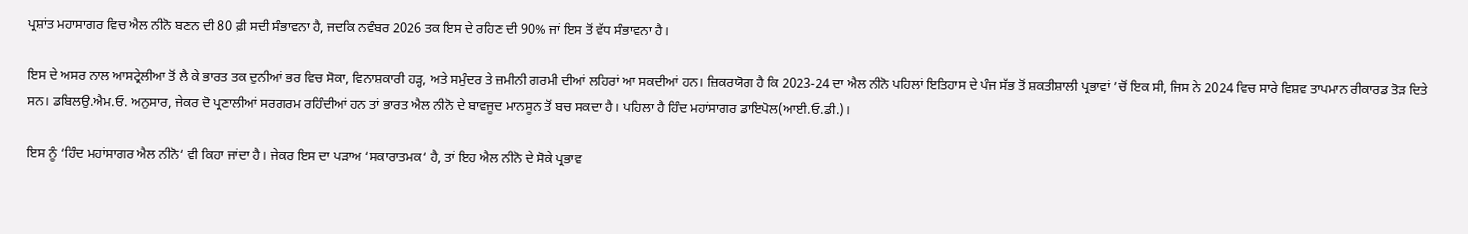ਪ੍ਰਸ਼ਾਂਤ ਮਹਾਸਾਗਰ ਵਿਚ ਐਲ ਨੀਨੋ ਬਣਨ ਦੀ 80 ਫ਼ੀ ਸਦੀ ਸੰਭਾਵਨਾ ਹੈ, ਜਦਕਿ ਨਵੰਬਰ 2026 ਤਕ ਇਸ ਦੇ ਰਹਿਣ ਦੀ 90% ਜਾਂ ਇਸ ਤੋਂ ਵੱਧ ਸੰਭਾਵਨਾ ਹੈ।

ਇਸ ਦੇ ਅਸਰ ਨਾਲ ਆਸਟ੍ਰੇਲੀਆ ਤੋਂ ਲੈ ਕੇ ਭਾਰਤ ਤਕ ਦੁਨੀਆਂ ਭਰ ਵਿਚ ਸੋਕਾ, ਵਿਨਾਸ਼ਕਾਰੀ ਹੜ੍ਹ, ਅਤੇ ਸਮੁੰਦਰ ਤੇ ਜ਼ਮੀਨੀ ਗਰਮੀ ਦੀਆਂ ਲਹਿਰਾਂ ਆ ਸਕਦੀਆਂ ਹਨ। ਜ਼ਿਕਰਯੋਗ ਹੈ ਕਿ 2023-24 ਦਾ ਐਲ ਨੀਨੋ ਪਹਿਲਾਂ ਇਤਿਹਾਸ ਦੇ ਪੰਜ ਸੱਭ ਤੋਂ ਸ਼ਕਤੀਸ਼ਾਲੀ ਪ੍ਰਭਾਵਾਂ ’ਚੋਂ ਇਕ ਸੀ, ਜਿਸ ਨੇ 2024 ਵਿਚ ਸਾਰੇ ਵਿਸ਼ਵ ਤਾਪਮਾਨ ਰੀਕਾਰਡ ਤੋੜ ਦਿਤੇ ਸਨ। ਡਬਿਲਉ.ਐਮ.ਓ. ਅਨੁਸਾਰ, ਜੇਕਰ ਦੋ ਪ੍ਰਣਾਲੀਆਂ ਸਰਗਰਮ ਰਹਿੰਦੀਆਂ ਹਨ ਤਾਂ ਭਾਰਤ ਐਲ ਨੀਨੋ ਦੇ ਬਾਵਜੂਦ ਮਾਨਸੂਨ ਤੋਂ ਬਚ ਸਕਦਾ ਹੈ। ਪਹਿਲਾ ਹੈ ਹਿੰਦ ਮਹਾਂਸਾਗਰ ਡਾਇਪੋਲ(ਆਈ.ਓ.ਡੀ.)।

ਇਸ ਨੂੰ ‘ਹਿੰਦ ਮਹਾਂਸਾਗਰ ਐਲ ਨੀਨੋ‘ ਵੀ ਕਿਹਾ ਜਾਂਦਾ ਹੈ। ਜੇਕਰ ਇਸ ਦਾ ਪੜਾਅ ‘ਸਕਾਰਾਤਮਕ‘ ਹੈ, ਤਾਂ ਇਹ ਐਲ ਨੀਨੋ ਦੇ ਸੋਕੇ ਪ੍ਰਭਾਵ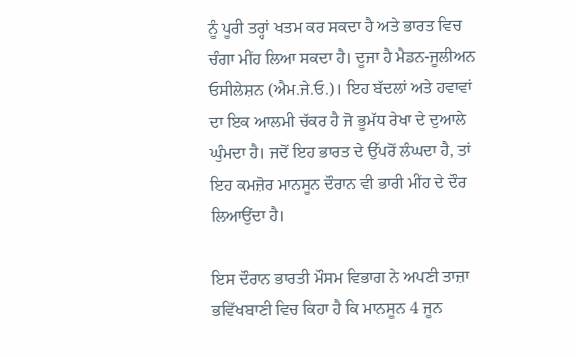ਨੂੰ ਪੂਰੀ ਤਰ੍ਹਾਂ ਖਤਮ ਕਰ ਸਕਦਾ ਹੈ ਅਤੇ ਭਾਰਤ ਵਿਚ ਚੰਗਾ ਮੀਂਹ ਲਿਆ ਸਕਦਾ ਹੈ। ਦੂਜਾ ਹੈ ਮੈਡਨ-ਜੂਲੀਅਨ ਓਸੀਲੇਸ਼ਨ (ਐਮ.ਜੇ.ਓ.)। ਇਹ ਬੱਦਲਾਂ ਅਤੇ ਹਵਾਵਾਂ ਦਾ ਇਕ ਆਲਮੀ ਚੱਕਰ ਹੈ ਜੋ ਭੂਮੱਧ ਰੇਖਾ ਦੇ ਦੁਆਲੇ ਘੁੰਮਦਾ ਹੈ। ਜਦੋਂ ਇਹ ਭਾਰਤ ਦੇ ਉੱਪਰੋਂ ਲੰਘਦਾ ਹੈ, ਤਾਂ ਇਹ ਕਮਜ਼ੋਰ ਮਾਨਸੂਨ ਦੌਰਾਨ ਵੀ ਭਾਰੀ ਮੀਂਹ ਦੇ ਦੌਰ ਲਿਆਉਂਦਾ ਹੈ।

ਇਸ ਦੌਰਾਨ ਭਾਰਤੀ ਮੌਸਮ ਵਿਭਾਗ ਨੇ ਅਪਣੀ ਤਾਜ਼ਾ ਭਵਿੱਖਬਾਣੀ ਵਿਚ ਕਿਹਾ ਹੈ ਕਿ ਮਾਨਸੂਨ 4 ਜੂਨ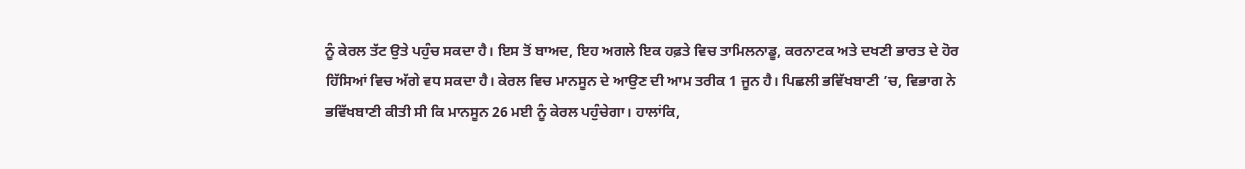ਨੂੰ ਕੇਰਲ ਤੱਟ ਉਤੇ ਪਹੁੰਚ ਸਕਦਾ ਹੈ। ਇਸ ਤੋਂ ਬਾਅਦ, ਇਹ ਅਗਲੇ ਇਕ ਹਫ਼ਤੇ ਵਿਚ ਤਾਮਿਲਨਾਡੂ, ਕਰਨਾਟਕ ਅਤੇ ਦਖਣੀ ਭਾਰਤ ਦੇ ਹੋਰ ਹਿੱਸਿਆਂ ਵਿਚ ਅੱਗੇ ਵਧ ਸਕਦਾ ਹੈ। ਕੇਰਲ ਵਿਚ ਮਾਨਸੂਨ ਦੇ ਆਉਣ ਦੀ ਆਮ ਤਰੀਕ 1 ਜੂਨ ਹੈ। ਪਿਛਲੀ ਭਵਿੱਖਬਾਣੀ ’ਚ, ਵਿਭਾਗ ਨੇ ਭਵਿੱਖਬਾਣੀ ਕੀਤੀ ਸੀ ਕਿ ਮਾਨਸੂਨ 26 ਮਈ ਨੂੰ ਕੇਰਲ ਪਹੁੰਚੇਗਾ। ਹਾਲਾਂਕਿ,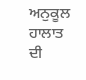ਅਨੁਕੂਲ ਹਾਲਾਤ ਦੀ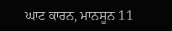ਘਾਟ ਕਾਰਨ, ਮਾਨਸੂਨ 11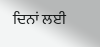ਦਿਨਾਂ ਲਈ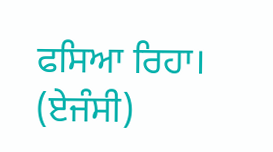ਫਸਿਆ ਰਿਹਾ। (ਏਜੰਸੀ)